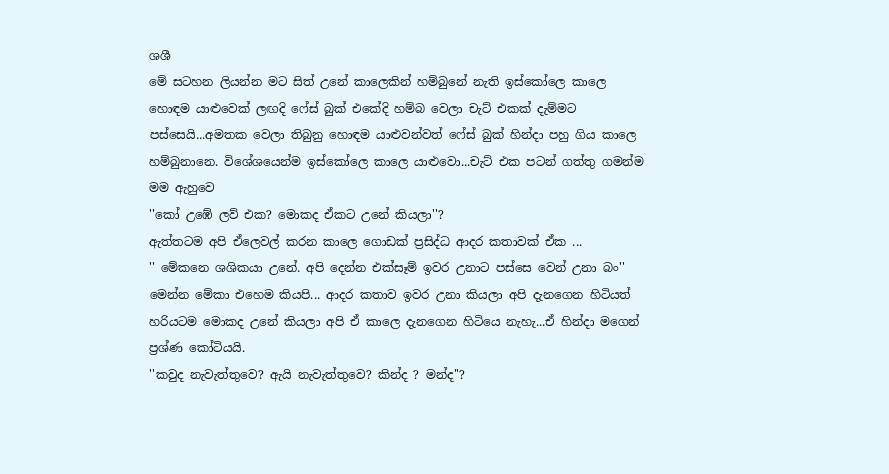ශශී
මේ සටහන ලියන්න මට සිත් උනේ කාලෙකින් හම්බුනේ නැති ඉස්කෝලෙ කාලෙ හොඳම යාළුවෙක් ලඟදි ෆේස් බුක් එකේදි හම්බ වෙලා චැට් එකක් දැම්මට පස්සෙයි...අමතක වෙලා තිබුනු හොඳම යාළුවන්වත් ෆේස් බුක් හින්දා පහු ගිය කාලෙ හම්බුනානෙ. විශේශයෙන්ම ඉස්කෝලෙ කාලෙ යාළුවො...චැට් එක පටන් ගත්තු ගමන්ම මම ඇහුවෙ
''කෝ උඹේ ලව් එක? මොකද ඒකට උනේ කියලා''?
ඇත්තටම අපි ඒලෙවල් කරන කාලෙ ගොඩක් ප්‍රසිද්ධ ආදර කතාවක් ඒක ...
'' මේකනෙ ශශිකයා උනේ. අපි දෙන්න එක්සෑම් ඉවර උනාට පස්සෙ වෙන් උනා බං''
මෙන්න මේකා එහෙම කියපි... ආදර කතාව ඉවර උනා කියලා අපි දැනගෙන හිටියත් හරියටම මොකද උනේ කියලා අපි ඒ කාලෙ දැනගෙන හිටියෙ නැහැ...ඒ හින්දා මගෙන් ප්‍රශ්ණ කෝටියයි.
''කවුද නැවැත්තුවෙ? ඇයි නැවැත්තුවෙ? කින්ද ? මන්ද''?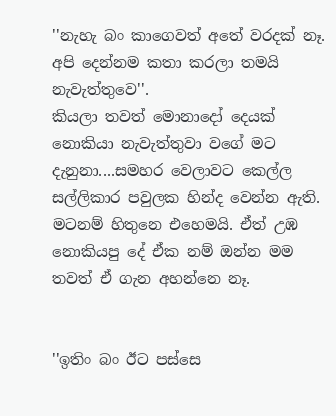''නැහැ බං කාගෙවත් අතේ වරදක් නෑ. අපි දෙන්නම කතා කරලා තමයි නැවැත්තුවෙ''.
කියලා තවත් මොනාදෝ දෙයක් නොකියා නැවැත්තුවා වගේ මට දැනුනා....සමහර වෙලාවට කෙල්ල සල්ලිකාර පවුලක හින්ද වෙන්න ඇති. මටනම් හිතුනෙ එහෙමයි. ඒත් උඹ නොකියපු දේ ඒක නම් ඔන්න මම තවත් ඒ ගැන අහන්නෙ නෑ.


''ඉතිං බං ඊට පස්සෙ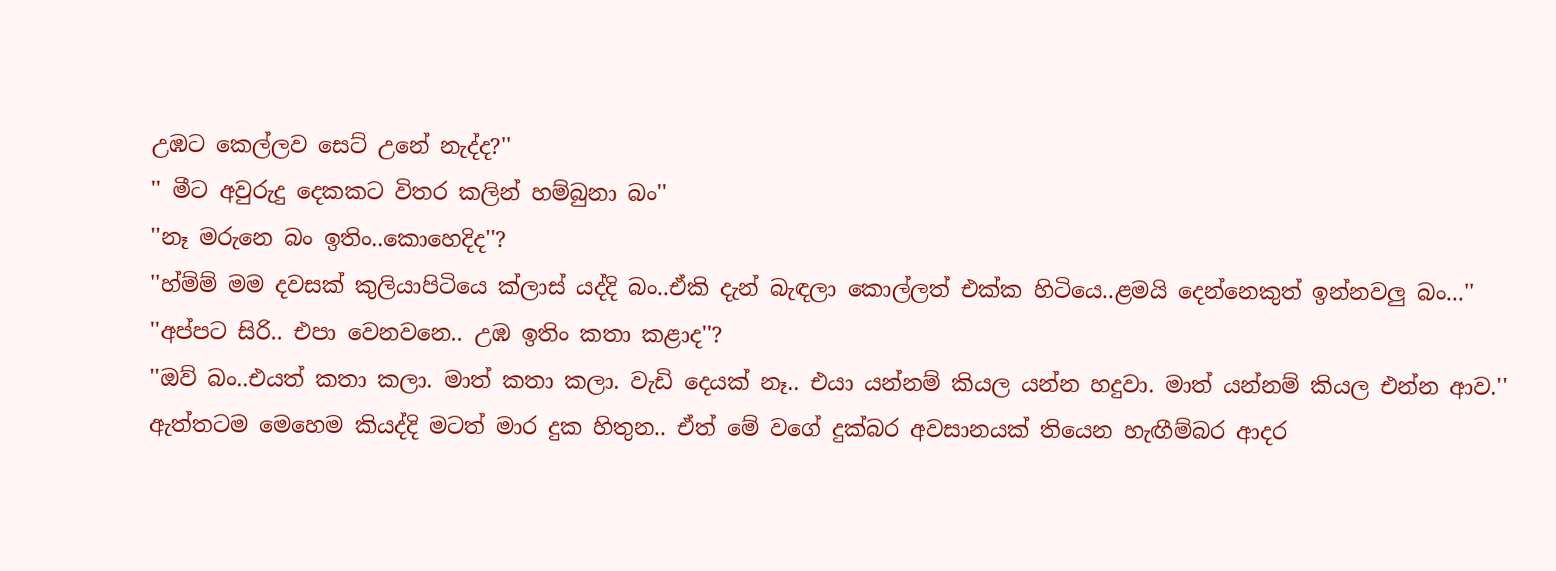උඹට කෙල්ලව සෙට් උනේ නැද්ද?''
'' මීට අවුරුදු දෙකකට විතර කලින් හම්බුනා බං''
''නෑ මරුනෙ බං ඉතිං..කොහෙදිද''?
''හ්ම්ම් මම දවසක් කුලියාපිටියෙ ක්ලාස් යද්දි බං..ඒකි දැන් බැඳලා කොල්ලත් එක්ක හිටියෙ..ළමයි දෙන්නෙකුත් ඉන්නවලු බං...''
''අප්පට සිරි.. එපා වෙනවනෙ.. උඹ ඉතිං කතා කළාද''?
''ඔව් බං..එයත් කතා කලා. මාත් කතා කලා. වැඩි දෙයක් නෑ.. එයා යන්නම් කියල යන්න හදුවා. මාත් යන්නම් කියල එන්න ආව.''
ඇත්තටම මෙහෙම කියද්දි මටත් මාර දුක හිතුන.. ඒත් මේ වගේ දුක්බර අවසානයක් තියෙන හැඟීම්බර ආදර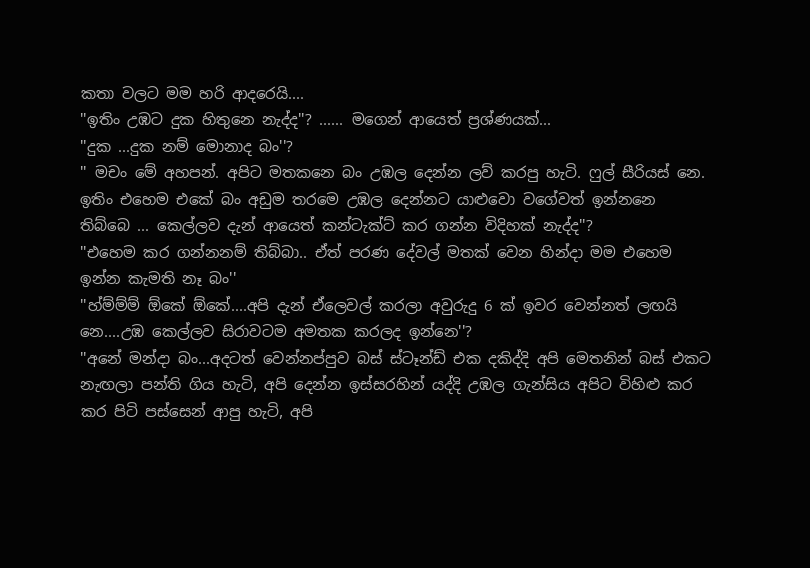කතා වලට මම හරි ආදරෙයි....
''ඉතිං උඹට දුක හිතුනෙ නැද්ද''? ...... මගෙන් ආයෙත් ප්‍රශ්ණයක්...
''දුක ...දුක නම් මොනාද බං''?
'' මචං මේ අහපන්. අපිට මතකනෙ බං උඹල දෙන්න ලව් කරපු හැටි. ෆුල් සීරියස් නෙ. ඉතිං එහෙම එකේ බං අඩුම තරමෙ උඹල දෙන්නට යාළුවො වගේවත් ඉන්නනෙ තිබ්බෙ ... කෙල්ලව දැන් ආයෙත් කන්ටැක්ට් කර ගන්න විදිහක් නැද්ද''?
''එහෙම කර ගන්නනම් තිබ්බා.. ඒත් පරණ දේවල් මතක් වෙන හින්දා මම එහෙම ඉන්න කැමති නෑ බං''
''හ්ම්ම්ම් ඕකේ ඕකේ....අපි දැන් ඒලෙවල් කරලා අවුරුදු 6 ක් ඉවර වෙන්නත් ලඟයි නෙ....උඹ කෙල්ලව සිරාවටම අමතක කරලද ඉන්නෙ''?
''අනේ මන්දා බං...අදටත් වෙන්නප්පුව බස් ස්ටෑන්ඩ් එක දකිද්දි අපි මෙතනින් බස් එකට නැඟලා පන්ති ගිය හැටි, අපි දෙන්න ඉස්සරහින් යද්දි උඹල ගැන්සිය අපිට විහිළු කර කර පිටි පස්සෙන් ආපු හැටි, අපි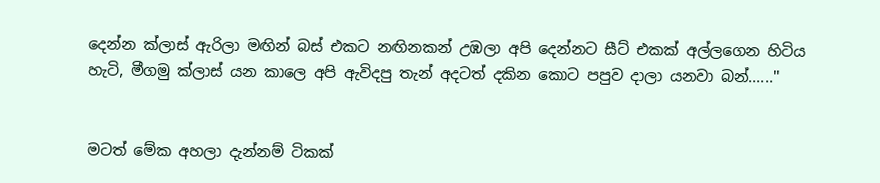දෙන්න ක්ලාස් ඇරිලා මඟින් බස් එකට නඟිනකන් උඹලා අපි දෙන්නට සීට් එකක් අල්ලගෙන හිටිය හැටි, මීගමු ක්ලාස් යන කාලෙ අපි ඇවිදපු තැන් අදටත් දකින කොට පපුව දාලා යනවා බන්......''


මටත් මේක අහලා දැන්නම් ටිකක්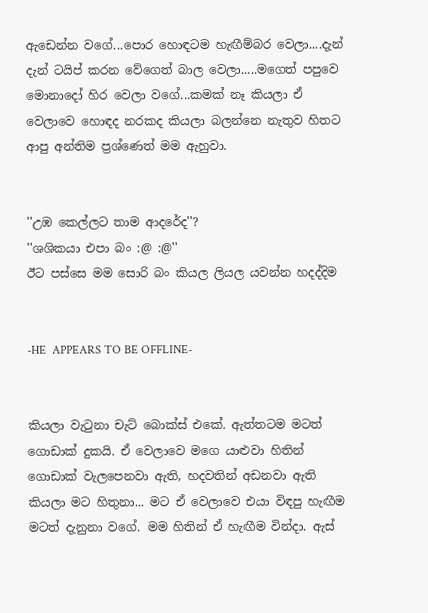ඇඩෙන්න වගේ...පොර හොඳටම හැඟීම්බර වෙලා....දැන් දැන් ටයිප් කරන වේගෙත් බාල වෙලා.....මගෙත් පපුවෙ මොනාදෝ හිර වෙලා වගේ...කමක් නෑ කියලා ඒ වෙලාවෙ හොඳද නරකද කියලා බලන්නෙ නැතුව හිතට ආපු අන්තිම ප්‍රශ්ණෙත් මම ඇහුවා.


''උඹ කෙල්ලට තාම ආදරේද''?
''ශශිකයා එපා බං :@ :@''
ඊට පස්සෙ මම සොරි බං කියල ලියල යවන්න හදද්දිම


-HE  APPEARS TO BE OFFLINE-


කියලා වැටුනා චැට් බොක්ස් එකේ. ඇත්තටම මටත් ගොඩාක් දුකයි. ඒ වෙලාවෙ මගෙ යාළුවා හිතින් ගොඩාක් වැලපෙනවා ඇති, හදවතින් අඩනවා ඇති කියලා මට හිතුනා... මට ඒ වෙලාවෙ එයා විඳපු හැඟීම මටත් දැනුනා වගේ. මම හිතින් ඒ හැඟීම වින්දා. ඇස්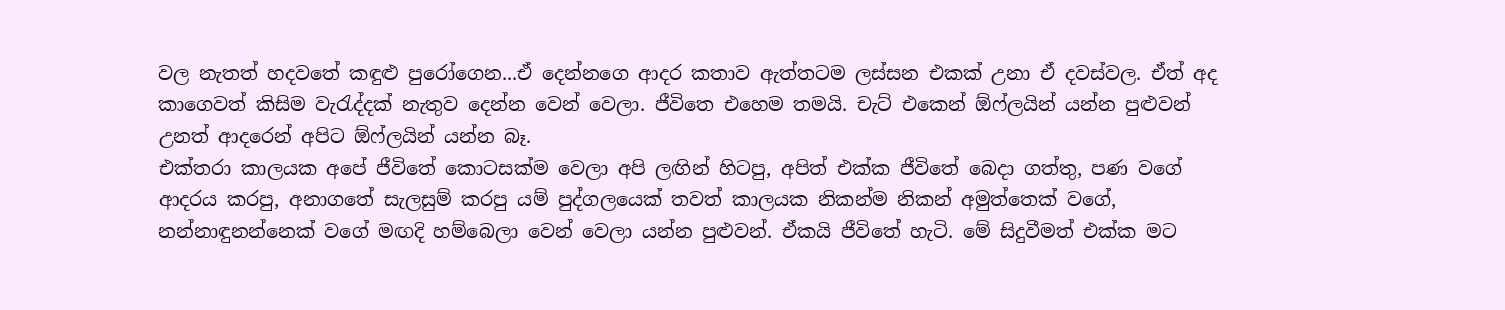වල නැතත් හදවතේ කඳුළු පුරෝගෙන...ඒ දෙන්නගෙ ආදර කතාව ඇත්තටම ලස්සන එකක් උනා ඒ දවස්වල. ඒත් අද කාගෙවත් කිසිම වැරැද්දක් නැතුව දෙන්න වෙන් වෙලා. ජීවිතෙ එහෙම තමයි. චැට් එකෙන් ඕෆ්ලයින් යන්න පුළුවන් උනත් ආදරෙන් අපිට ඕෆ්ලයින් යන්න බෑ.
එක්තරා කාලයක අපේ ජීවිතේ කොටසක්ම වෙලා අපි ලඟින් හිටපු, අපිත් එක්ක ජීවිතේ බෙදා ගත්තු, පණ වගේ ආදරය කරපු, අනාගතේ සැලසුම් කරපු යම් පුද්ගලයෙක් තවත් කාලයක නිකන්ම නිකන් අමුත්තෙක් වගේ, නන්නාඳුනන්නෙක් වගේ මඟදි හම්බෙලා වෙන් වෙලා යන්න පුළුවන්. ඒකයි ජීවිතේ හැටි. මේ සිදුවීමත් එක්ක මට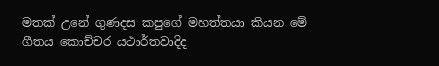මතක් උනේ ගුණදස කපුගේ මහත්තයා කියන මේ ගීතය කොච්චර යථාර්තවාදිද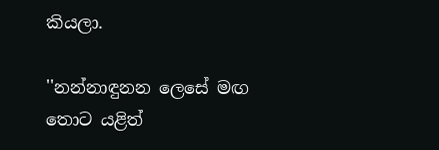කියලා.

''නන්නාඳුනන ලෙසේ මඟ තොට යළිත්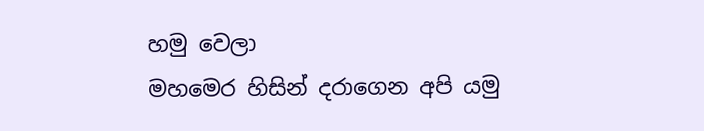හමු වෙලා
මහමෙර හිසින් දරාගෙන අපි යමු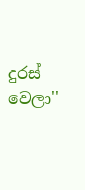දුරස් වෙලා''